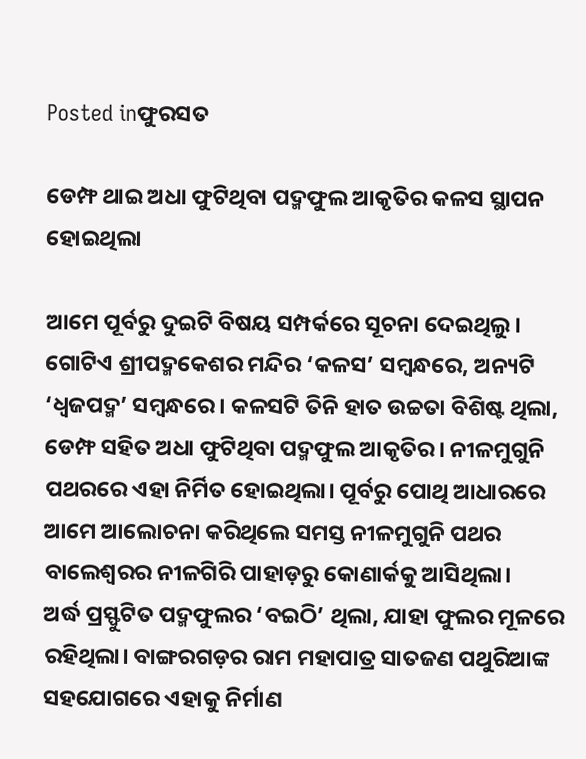Posted inଫୁରସତ

ଡେମ୍ଫ ଥାଇ ଅଧା ଫୁଟିଥିବା ପଦ୍ମଫୁଲ ଆକୃତିର କଳସ ସ୍ଥାପନ ହୋଇଥିଲା

ଆମେ ପୂର୍ବରୁ ଦୁଇଟି ବିଷୟ ସମ୍ପର୍କରେ ସୂଚନା ଦେଇଥିଲୁ। ଗୋଟିଏ ଶ୍ରୀପଦ୍ମକେଶର ମନ୍ଦିର ‘କଳସ’ ସମ୍ବନ୍ଧରେ, ଅନ୍ୟଟି ‘ଧ୍ୱଜପଦ୍ମ’ ସମ୍ବନ୍ଧରେ। କଳସଟି ତିନି ହାତ ଉଚ୍ଚତା ବିଶିଷ୍ଟ ଥିଲା, ଡେମ୍ଫ ସହିତ ଅଧା ଫୁଟିଥିବା ପଦ୍ମଫୁଲ ଆକୃତିର। ନୀଳମୁଗୁନି ପଥରରେ ଏହା ନିର୍ମିତ ହୋଇଥିଲା। ପୂର୍ବରୁ ପୋଥି ଆଧାରରେ ଆମେ ଆଲୋଚନା କରିଥିଲେ ସମସ୍ତ ନୀଳମୁଗୁନି ପଥର ବାଲେଶ୍ୱରର ନୀଳଗିରି ପାହାଡ଼ରୁ କୋଣାର୍କକୁ ଆସିଥିଲା।
ଅର୍ଦ୍ଧ ପ୍ରସ୍ଫୁଟିତ ପଦ୍ମଫୁଲର ‘ବଇଠି’ ଥିଲା, ଯାହା ଫୁଲର ମୂଳରେ ରହିଥିଲା। ବାଙ୍ଗରଗଡ଼ର ରାମ ମହାପାତ୍ର ସାତଜଣ ପଥୁରିଆଙ୍କ ସହଯୋଗରେ ଏହାକୁ ନିର୍ମାଣ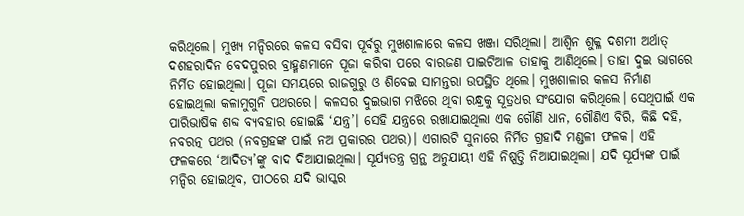କରିଥିଲେ। ମୁଖ୍ୟ ମନ୍ଦିରରେ କଳସ ବସିବା ପୂର୍ବରୁ ମୁଖଶାଳାରେ କଳସ ଖଞ୍ଜା ସରିଥିଲା। ଆଶ୍ୱିନ ଶୁକ୍ଳ ଦଶମୀ ଅର୍ଥାତ୍‌ ଦଶହରାଦିନ ବେଦପୁରର ବ୍ରାହ୍ମଣମାନେ ପୂଜା କରିବା ପରେ ବାରଜଣ ପାଇଟିଆଳ ତାହାକୁ ଆଣିଥିଲେ। ତାହା ଦୁଇ ଭାଗରେ ନିର୍ମିତ ହୋଇଥିଲା। ପୂଜା ସମୟରେ ରାଜଗୁରୁ ଓ ଶିବେଇ ସାମନ୍ତରା ଉପସ୍ଥିତ ଥିଲେ। ମୁଖଶାଳାର କଳସ ନିର୍ମାଣ ହୋଇଥିଲା କଳାମୁଗୁନି ପଥରରେ। କଳସର ଦୁଇଭାଗ ମଝିରେ ଥିବା ରନ୍ଧ୍ରକୁ ସୂତ୍ରଧର ସଂଯୋଗ କରିଥିଲେ। ସେଥିପାଇଁ ଏକ ପାରିଭାଷିକ ଶବ୍ଦ ବ୍ୟବହାର ହୋଇଛି ‘ଯନ୍ତ୍ର’। ସେହି ଯନ୍ତ୍ରରେ ରଖାଯାଇଥିଲା ଏକ ଗୌଣି ଧାନ, ଗୌଣିଏ ବିରି, କିଛି ଦହି, ନବରତ୍ନ ପଥର (ନବଗ୍ରହଙ୍କ ପାଇଁ ନଅ ପ୍ରକାରର ପଥର)। ଏଗାରଟି ସୁନାରେ ନିର୍ମିତ ଗ୍ରହାଦି ମଣ୍ଡଳୀ ଫଳକ। ଏହି ଫଳକରେ ‘ଆଦିତ୍ୟ’ଙ୍କୁ ବାଦ ଦିଆଯାଇଥିଲା। ସୂର୍ଯ୍ୟତନ୍ତ୍ର ଗ୍ରନ୍ଥ ଅନୁଯାୟୀ ଏହି ନିଷ୍ପତ୍ତି ନିଆଯାଇଥିଲା। ଯଦି ସୂର୍ଯ୍ୟଙ୍କ ପାଇଁ ମନ୍ଦିର ହୋଇଥିବ, ପୀଠରେ ଯଦି ଭାସ୍କର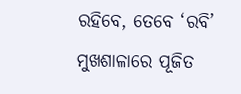ରହିବେ, ତେବେ ‘ରବି’ ମୁଖଶାଳାରେ ପୂଜିତ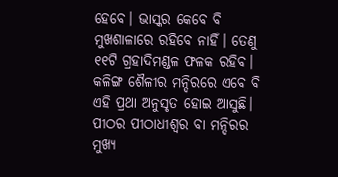ହେବେ। ଭାସ୍କର କେବେ ବି ମୁଖଶାଳାରେ ରହିବେ ନାହିଁ। ତେଣୁ ୧୧ଟି ଗ୍ରହାଦିମଣ୍ଡଳ ଫଳକ ରହିବ।
କଳିଙ୍ଗ ଶୈଳୀର ମନ୍ଦିରରେ ଏବେ ବି ଏହି ପ୍ରଥା ଅନୁସୃତ ହୋଇ ଆସୁଛି। ପୀଠର ପୀଠାଧୀଶ୍ୱର ବା ମନ୍ଦିରର ମୁଖ୍ୟ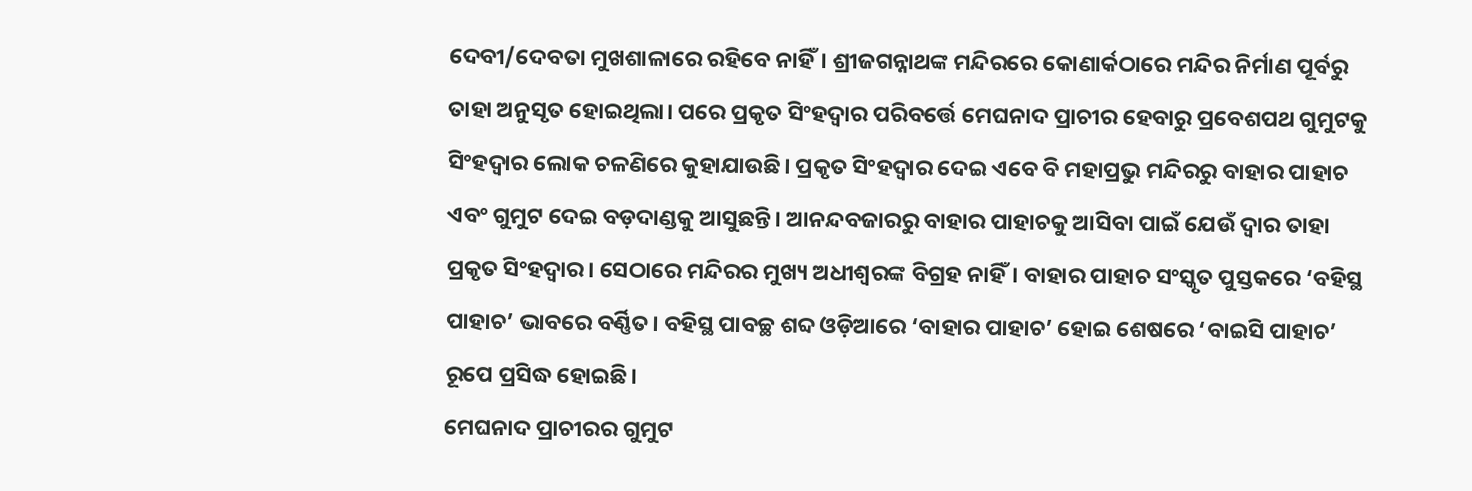ଦେବୀ/ଦେବତା ମୁଖଶାଳାରେ ରହିବେ ନାହିଁ। ଶ୍ରୀଜଗନ୍ନାଥଙ୍କ ମନ୍ଦିରରେ କୋଣାର୍କଠାରେ ମନ୍ଦିର ନିର୍ମାଣ ପୂର୍ବରୁ ତାହା ଅନୁସୃତ ହୋଇଥିଲା। ପରେ ପ୍ରକୃତ ସିଂହଦ୍ୱାର ପରିବର୍ତ୍ତେ ମେଘନାଦ ପ୍ରାଚୀର ହେବାରୁ ପ୍ରବେଶପଥ ଗୁମୁଟକୁ ସିଂହଦ୍ୱାର ଲୋକ ଚଳଣିରେ କୁହାଯାଉଛି। ପ୍ରକୃତ ସିଂହଦ୍ୱାର ଦେଇ ଏବେ ବି ମହାପ୍ରଭୁ ମନ୍ଦିରରୁ ବାହାର ପାହାଚ ଏବଂ ଗୁମୁଟ ଦେଇ ବଡ଼ଦାଣ୍ଡକୁ ଆସୁଛନ୍ତି। ଆନନ୍ଦବଜାରରୁ ବାହାର ପାହାଚକୁ ଆସିବା ପାଇଁ ଯେଉଁ ଦ୍ୱାର ତାହା ପ୍ରକୃତ ସିଂହଦ୍ୱାର। ସେଠାରେ ମନ୍ଦିରର ମୁଖ୍ୟ ଅଧୀଶ୍ୱରଙ୍କ ବିଗ୍ରହ ନାହିଁ। ବାହାର ପାହାଚ ସଂସ୍କୃତ ପୁସ୍ତକରେ ‘ବହିସ୍ଥ ପାହାଚ’ ଭାବରେ ବର୍ଣ୍ଣିତ। ବହିସ୍ଥ ପାବଚ୍ଛ ଶବ୍ଦ ଓଡ଼ିଆରେ ‘ବାହାର ପାହାଚ’ ହୋଇ ଶେଷରେ ‘ବାଇସି ପାହାଚ’ ରୂପେ ପ୍ରସିଦ୍ଧ ହୋଇଛି।
ମେଘନାଦ ପ୍ରାଚୀରର ଗୁମୁଟ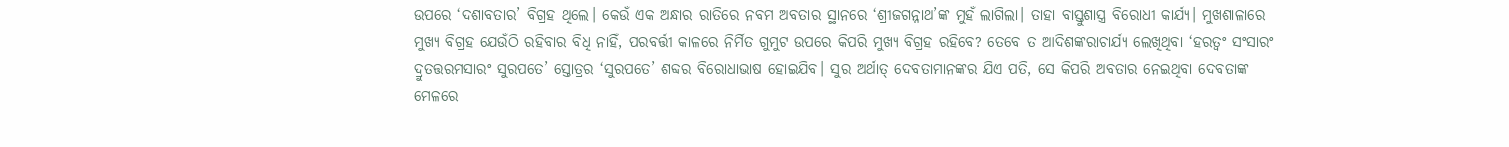ଉପରେ ‘ଦଶାବତାର’ ବିଗ୍ରହ ଥିଲେ। କେଉଁ ଏକ ଅନ୍ଧାର ରାତିରେ ନବମ ଅବତାର ସ୍ଥାନରେ ‘ଶ୍ରୀଜଗନ୍ନାଥ’ଙ୍କ ମୁହଁ ଲାଗିଲା। ତାହା ବାସ୍ତୁଶାସ୍ତ୍ର ବିରୋଧୀ କାର୍ଯ୍ୟ। ମୁଖଶାଳାରେ ମୁଖ୍ୟ ବିଗ୍ରହ ଯେଉଁଠି ରହିବାର ବିଧି ନାହିଁ, ପରବର୍ତ୍ତୀ କାଳରେ ନିର୍ମିତ ଗୁମୁଟ ଉପରେ କିପରି ମୁଖ୍ୟ ବିଗ୍ରହ ରହିବେ? ତେବେ ତ ଆଦିଶଙ୍କରାଚାର୍ଯ୍ୟ ଲେଖିଥିବା ‘ହରତ୍ୱଂ ସଂସାରଂ ଦ୍ରୁତତ୍ତରମସାରଂ ସୁରପତେ’ ସ୍ତୋତ୍ରର ‘ସୁରପତେ’ ଶବ୍ଦର ବିରୋଧାଭାଷ ହୋଇଯିବ। ସୁର ଅର୍ଥାତ୍‌ ଦେବତାମାନଙ୍କର ଯିଏ ପତି, ସେ କିପରି ଅବତାର ନେଇଥିବା ଦେବତାଙ୍କ ମେଳରେ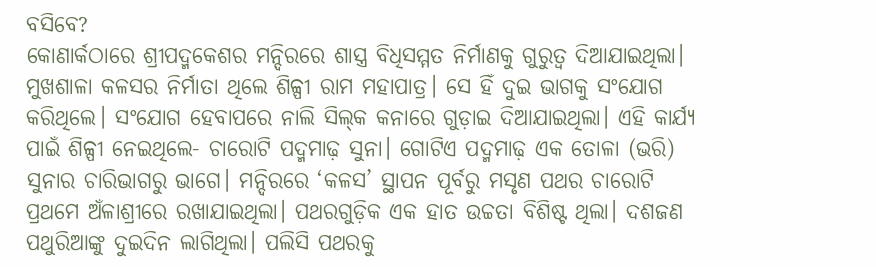ବସିବେ?
କୋଣାର୍କଠାରେ ଶ୍ରୀପଦ୍ମକେଶର ମନ୍ଦିରରେ ଶାସ୍ତ୍ର ବିଧିସମ୍ମତ ନିର୍ମାଣକୁ ଗୁରୁତ୍ୱ ଦିଆଯାଇଥିଲା। ମୁଖଶାଳା କଳସର ନିର୍ମାତା ଥିଲେ ଶିଳ୍ପୀ ରାମ ମହାପାତ୍ର। ସେ ହିଁ ଦୁଇ ଭାଗକୁ ସଂଯୋଗ କରିଥିଲେ। ସଂଯୋଗ ହେବାପରେ ନାଲି ସିଲ୍‌କ କନାରେ ଗୁଡ଼ାଇ ଦିଆଯାଇଥିଲା। ଏହି କାର୍ଯ୍ୟ ପାଇଁ ଶିଳ୍ପୀ ନେଇଥିଲେ- ଚାରୋଟି ପଦ୍ମମାଢ଼ ସୁନା। ଗୋଟିଏ ପଦ୍ମମାଢ଼ ଏକ ତୋଳା (ଭରି) ସୁନାର ଚାରିଭାଗରୁ ଭାଗେ। ମନ୍ଦିରରେ ‘କଳସ’ ସ୍ଥାପନ ପୂର୍ବରୁ ମସୃଣ ପଥର ଚାରୋଟି ପ୍ରଥମେ ଅଁଳାଶ୍ରୀରେ ରଖାଯାଇଥିଲା। ପଥରଗୁଡ଼ିକ ଏକ ହାତ ଉଚ୍ଚତା ବିଶିଷ୍ଟ ଥିଲା। ଦଶଜଣ ପଥୁରିଆଙ୍କୁ ଦୁଇଦିନ ଲାଗିଥିଲା। ପଲିସି ପଥରକୁ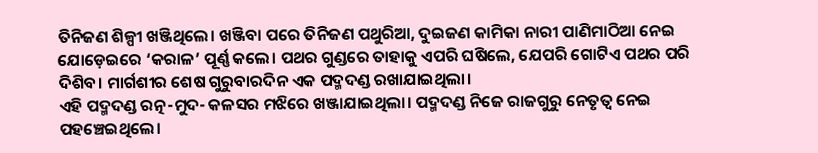ତିନିଜଣ ଶିଳ୍ପୀ ଖଞ୍ଜିଥିଲେ। ଖଞ୍ଜିବା ପରେ ତିନିଜଣ ପଥୁରିଆ, ଦୁଇଜଣ କାମିକା ନାରୀ ପାଣିମାଠିଆ ନେଇ ଯୋଡ଼େଇରେ ‘କରାଳ’ ପୂର୍ଣ୍ଣ କଲେ। ପଥର ଗୁଣ୍ଡରେ ତାହାକୁ ଏପରି ଘଷିଲେ, ଯେପରି ଗୋଟିଏ ପଥର ପରି ଦିଶିବ। ମାର୍ଗଶୀର ଶେଷ ଗୁରୁବାରଦିନ ଏକ ପଦ୍ମଦଣ୍ଡ ରଖାଯାଇଥିଲା।
ଏହି ପଦ୍ମଦଣ୍ଡ ରତ୍ନ-ମୁଦ- କଳସର ମଝିରେ ଖଞ୍ଜାଯାଇଥିଲା। ପଦ୍ମଦଣ୍ଡ ନିଜେ ରାଜଗୁରୁ ନେତୃତ୍ୱ ନେଇ ପହଞ୍ଚେଇଥିଲେ।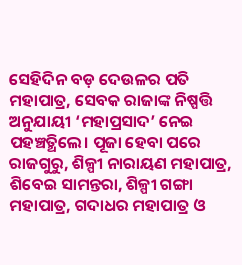ସେହିଦିନ ବଡ଼ ଦେଉଳର ପତି ମହାପାତ୍ର, ସେବକ ରାଜାଙ୍କ ନିଷ୍ପତ୍ତି ଅନୁଯାୟୀ ‘ମହାପ୍ରସାଦ’ ନେଇ ପହଞ୍ଚତ୍ଥିଲେ। ପୂଜା ହେବା ପରେ ରାଜଗୁରୁ, ଶିଳ୍ପୀ ନାରାୟଣ ମହାପାତ୍ର, ଶିବେଇ ସାମନ୍ତରା, ଶିଳ୍ପୀ ଗଙ୍ଗା ମହାପାତ୍ର, ଗଦାଧର ମହାପାତ୍ର ଓ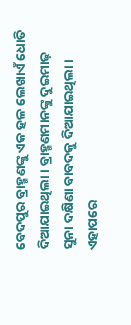ବେଦପୁର ବ୍ରାହ୍ମଣଙ୍କୁ ଏକ ହଳ ଲେଖାଏଁ ଧୋତି ଦିଆଯାଇଥିଲା। ବ୍ରାହ୍ମଣମାନଙ୍କୁ ଦୁଇମାଢ଼ ସୁନା ଦକ୍ଷିଣା ବାବଦକୁ ଦିଆଯାଇଥିଲା।
ଏହାପରେ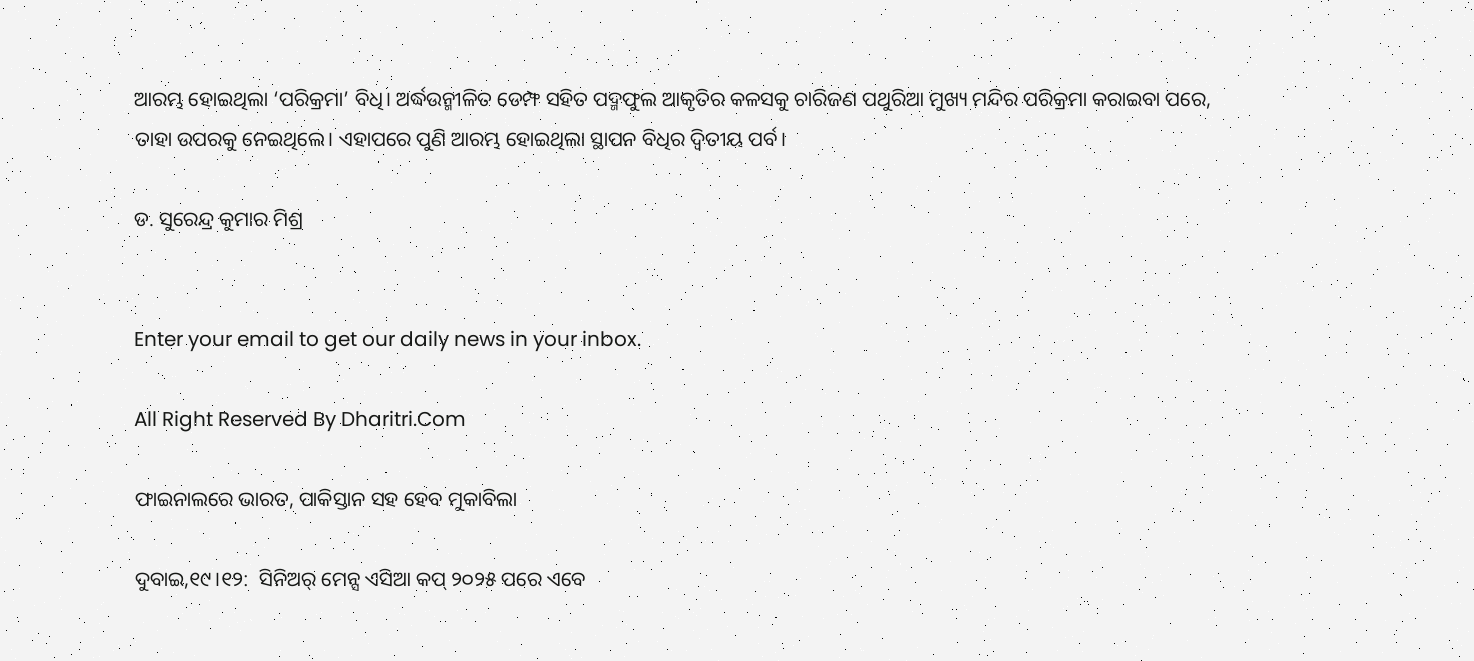ଆରମ୍ଭ ହୋଇଥିଲା ‘ପରିକ୍ରମା’ ବିଧି। ଅର୍ଦ୍ଧଉନ୍ମୀଳିତ ଡେମ୍ଫ ସହିତ ପଦ୍ମଫୁଲ ଆକୃତିର କଳସକୁ ଚାରିଜଣ ପଥୁରିଆ ମୁଖ୍ୟ ମନ୍ଦିର ପରିକ୍ରମା କରାଇବା ପରେ, ତାହା ଉପରକୁ ନେଇଥିଲେ। ଏହାପରେ ପୁଣି ଆରମ୍ଭ ହୋଇଥିଲା ସ୍ଥାପନ ବିଧିର ଦ୍ୱିତୀୟ ପର୍ବ।

ଡ. ସୁରେନ୍ଦ୍ର କୁମାର ମିଶ୍ର


Enter your email to get our daily news in your inbox.

All Right Reserved By Dharitri.Com

ଫାଇନାଲରେ ଭାରତ, ପାକିସ୍ତାନ ସହ ହେବ ମୁକାବିଲା

ଦୁବାଇ,୧୯।୧୨:  ସିନିଅର୍‌ ମେନ୍ସ ଏସିଆ କପ୍‌ ୨୦୨୫ ପରେ ଏବେ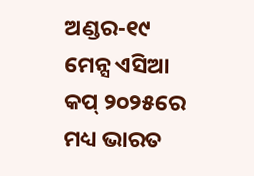ଅଣ୍ଡର-୧୯ ମେନ୍ସ ଏସିଆ କପ୍‌ ୨୦୨୫ରେ ମଧ୍ୟ ଭାରତ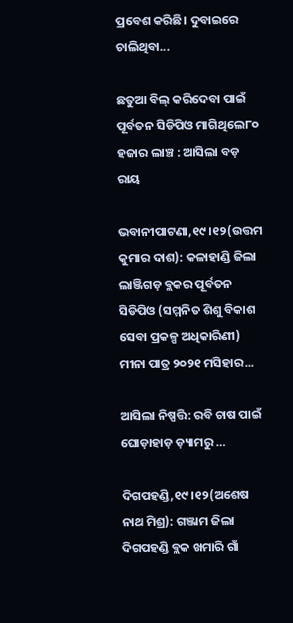ପ୍ରବେଶ କରିଛି। ଦୁବାଇରେ ଚାଲିଥିବା...

ଛତୁଆ ବିଲ୍‌ କରିଦେବା ପାଇଁ ପୂର୍ବତନ ସିଡିପିଓ ମାଗିଥିଲେ୮୦ ହଜାର ଲାଞ୍ଚ : ଆସିଲା ବଡ଼ ରାୟ

ଭବାନୀପାଟଣା,୧୯।୧୨(ଉତ୍ତମ କୁମାର ଦାଶ): କଳାହାଣ୍ଡି ଜିଲା ଲାଞ୍ଜିଗଡ଼ ବ୍ଲକର ପୂର୍ବତନ ସିଡିପିଓ (ସମ୍ମନିତ ଶିଶୁ ବିକାଶ ସେବା ପ୍ରକଳ୍ପ ଅଧିକାରିଣୀ) ମୀନା ପାତ୍ର ୨୦୨୧ ମସିହାର...

ଆସିଲା ନିଷ୍ପତ୍ତି: ରବି ଚାଷ ପାଇଁ ଘୋଡ଼ାହାଡ଼ ଡ଼୍ୟାମରୁ …

ଦିଗପହଣ୍ଡି,୧୯।୧୨(ଅଶେଷ ନାଥ ମିଶ୍ର): ଗଞ୍ଜାମ ଜିଲା ଦିଗପହଣ୍ଡି ବ୍ଲକ ଖମାରି ଗାଁ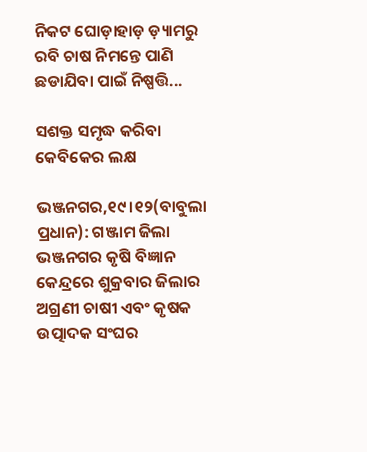ନିକଟ ଘୋଡ଼ାହାଡ଼ ଡ଼୍ୟାମରୁ ରବି ଚାଷ ନିମନ୍ତେ ପାଣି ଛଡାଯିବା ପାଇଁ ନିଷ୍ପତ୍ତି...

ସଶକ୍ତ ସମୃଦ୍ଧ କରିବା କେବିକେର ଲକ୍ଷ

ଭଞ୍ଜନଗର,୧୯।୧୨(ବାବୁଲା ପ୍ରଧାନ): ଗଞ୍ଜାମ ଜିଲା ଭଞ୍ଜନଗର କୃଷି ବିଜ୍ଞାନ କେନ୍ଦ୍ରରେ ଶୁକ୍ରବାର ଜିଲାର ଅଗ୍ରଣୀ ଚାଷୀ ଏବଂ କୃଷକ ଉତ୍ପାଦକ ସଂଘର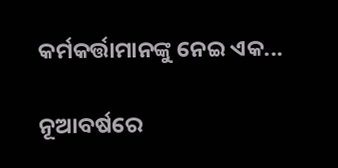କର୍ମକର୍ତ୍ତାମାନଙ୍କୁ ନେଇ ଏକ...

ନୂଆବର୍ଷରେ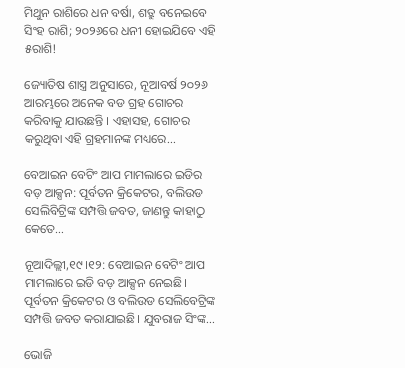ମିଥୁନ ରାଶିରେ ଧନ ବର୍ଷା, ଶତ୍ରୁ ବନେଇବେ ସିଂହ ରାଶି; ୨୦୨୬ରେ ଧନୀ ହୋଇଯିବେ ଏହି ୫ରାଶି!

ଜ୍ୟୋତିଷ ଶାସ୍ତ୍ର ଅନୁସାରେ, ନୂଆବର୍ଷ ୨୦୨୬ ଆରମ୍ଭରେ ଅନେକ ବଡ ଗ୍ରହ ଗୋଚର କରିବାକୁ ଯାଉଛନ୍ତି । ଏହାସହ, ଗୋଚର କରୁଥିବା ଏହି ଗ୍ରହମାନଙ୍କ ମଧ୍ୟରେ...

ବେଆଇନ ବେଟିଂ ଆପ ମାମଲାରେ ଇଡିର ବଡ଼ ଆକ୍ସନ: ପୂର୍ବତନ କ୍ରିକେଟର, ବଲିଉଡ ସେଲିବିଟ୍ରିଙ୍କ ସମ୍ପତ୍ତି ଜବତ, ଜାଣନ୍ତୁ କାହାଠୁ କେତେ…

ନୂଆଦିଲ୍ଲୀ,୧୯।୧୨: ବେଆଇନ ବେଟିଂ ଆପ ମାମଲାରେ ଇଡି ବଡ଼ ଆକ୍ସନ ନେଇଛି। ପୂର୍ବତନ କ୍ରିକେଟର ଓ ବଲିଉଡ ସେଲିବେଟ୍ରିଙ୍କ ସମ୍ପତ୍ତି ଜବତ କରାଯାଇଛି। ଯୁବରାଜ ସିଂଙ୍କ...

ଭୋଜି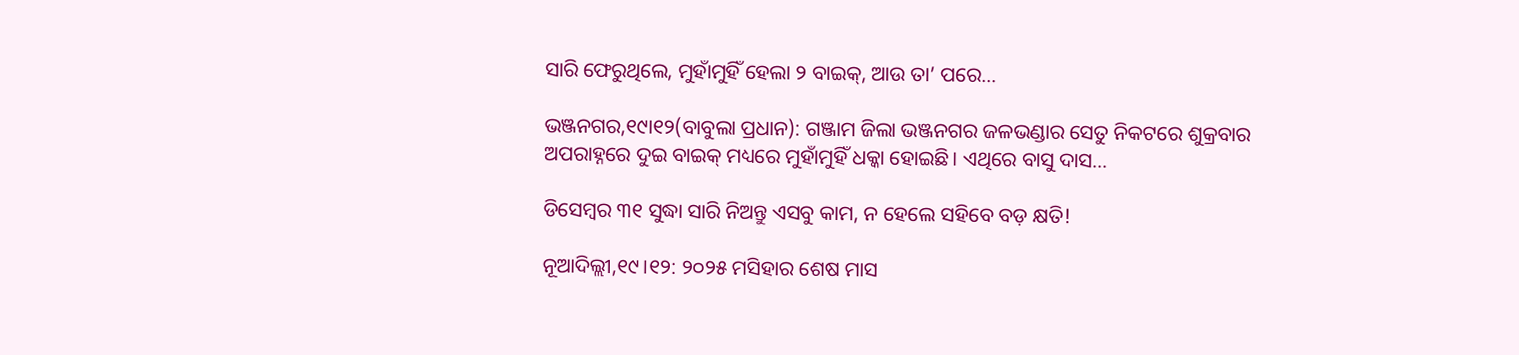ସାରି ଫେରୁଥିଲେ, ମୁହାଁମୁହିଁ ହେଲା ୨ ବାଇକ୍‌, ଆଉ ତା’ ପରେ…

ଭଞ୍ଜନଗର,୧୯ା୧୨(ବାବୁଲା ପ୍ରଧାନ): ଗଞ୍ଜାମ ଜିଲା ଭଞ୍ଜନଗର ଜଳଭଣ୍ଡାର ସେତୁ ନିକଟରେ ଶୁକ୍ରବାର ଅପରାହ୍ନରେ ଦୁଇ ବାଇକ୍‌ ମଧ୍ୟରେ ମୁହାଁମୁହିଁ ଧକ୍କା ହୋଇଛି। ଏଥିରେ ବାସୁ ଦାସ...

ଡିସେମ୍ୱର ୩୧ ସୁଦ୍ଧା ସାରି ନିଅନ୍ତୁ ଏସବୁ କାମ, ନ ହେଲେ ସହିବେ ବଡ଼ କ୍ଷତି!

ନୂଆଦିଲ୍ଲୀ,୧୯।୧୨: ୨୦୨୫ ମସିହାର ଶେଷ ମାସ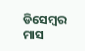ଡିସେମ୍ୱର ମାସ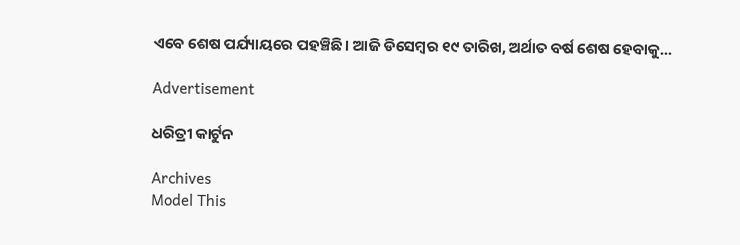ଏବେ ଶେଷ ପର୍ଯ୍ୟାୟରେ ପହଞ୍ଚିଛି। ଆଜି ଡିସେମ୍ୱର ୧୯ ତାରିଖ, ଅର୍ଥାତ ବର୍ଷ ଶେଷ ହେବାକୁ...

Advertisement

ଧରିତ୍ରୀ କାର୍ଟୁନ

Archives
Model This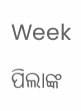Week

ପିଲାଙ୍କ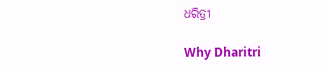ଧରିତ୍ରୀ

Why Dharitri